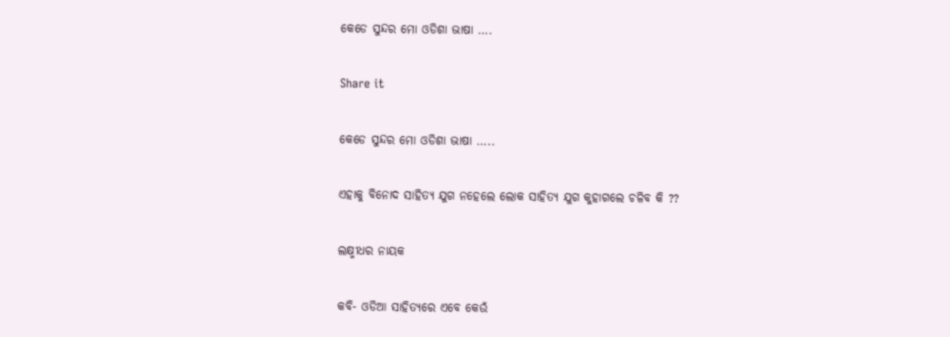କେଡେ ସୁନ୍ଦର ମୋ ଓଡିଶା ଭାଷା ….

Share it

କେଡେ ସୁନ୍ଦର ମୋ ଓଡିଶା ଭାଷା …..

ଏହାକୁ ବିନୋଦ ସାହିତ୍ୟ ଯୁଗ ନହେଲେ ଲୋକ ସାହିତ୍ୟ ଯୁଗ କୁହାଗଲେ ଚଳିବ କି ??

ଲକ୍ଷ୍ମୀଧର ନାୟକ

କବି- ଓଡିଆ ସାହିତ୍ୟରେ ଏବେ କେଉଁ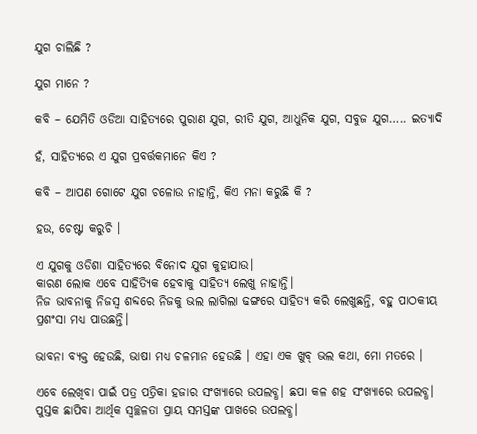ଯୁଗ ଚାଲିଛି ?

ଯୁଗ ମାନେ ?

କବି – ଯେମିତି ଓଡିଆ ସାହିତ୍ୟରେ ପୁରାଣ ଯୁଗ, ରୀତି ଯୁଗ, ଆଧୁନିକ ଯୁଗ, ସବୁଜ ଯୁଗ….. ଇତ୍ୟାଦି

ହଁ, ସାହିତ୍ୟରେ ଏ ଯୁଗ ପ୍ରବର୍ତ୍ତକମାନେ କିଏ ?

କବି – ଆପଣ ଗୋଟେ ଯୁଗ ଚଳୋଉ ନାହାନ୍ତି, କିଏ ମନା କରୁଛି କି ?

ହଉ, ଚେଷ୍ଟା କରୁଚି ।

ଏ ଯୁଗକୁ ଓଡିଶା ସାହିତ୍ୟରେ ବିନୋଦ ଯୁଗ କୁହାଯାଉ।
କାରଣ ଲୋକ ଏବେ ସାହିତ୍ୟିକ ହେବାକୁ ସାହିତ୍ୟ ଲେଖୁ ନାହାନ୍ତି।
ନିଜ ଭାବନାକୁ ନିଜସ୍ୱ ଶବ୍ଦରେ ନିଜକୁ ଭଲ ଲାଗିଲା ଢଙ୍ଗରେ ସାହିତ୍ୟ କରି ଲେଖୁଛନ୍ତି, ବହୁ ପାଠକୀୟ ପ୍ରଶଂସା ମଧ୍ୟ ପାଉଛନ୍ତି।

ଭାବନା ବ୍ୟକ୍ତ ହେଉଛି, ଭାଷା ମଧ୍ୟ ଚଳମାନ ହେଉଛି । ଏହା ଏକ ଖୁବ୍ ଭଲ କଥା, ମୋ ମତରେ ।

ଏବେ ଲେଖିବା ପାଇଁ ପତ୍ର ପତ୍ରିକା ହଜାର ସଂଖ୍ୟାରେ ଉପଲବ୍ଧ। ଛପା କଳ ଶହ ସଂଖ୍ୟାରେ ଉପଲବ୍ଧ। ପୁସ୍ତକ ଛାପିବା ଆର୍ଥିକ ସ୍ୱଚ୍ଛଳତା ପ୍ରାୟ ସମସ୍ତଙ୍କ ପାଖରେ ଉପଲବ୍ଧ।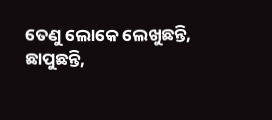ତେଣୁ ଲୋକେ ଲେଖୁଛନ୍ତି, ଛାପୁଛନ୍ତି,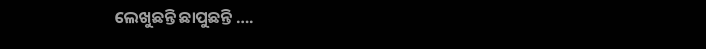ଲେଖୁଛନ୍ତି ଛାପୁଛନ୍ତି ….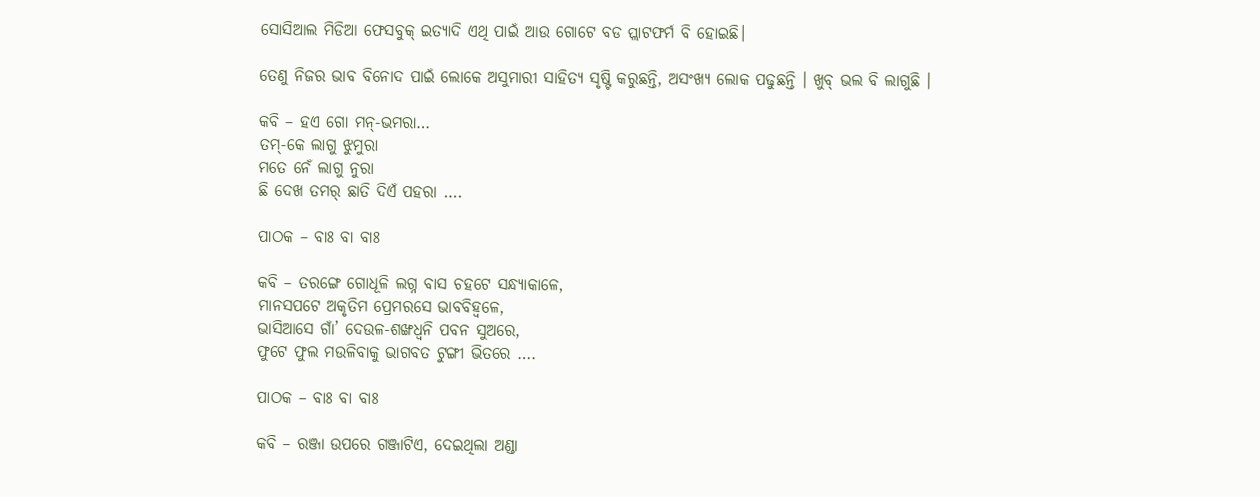ସୋସିଆଲ ମିଡିଆ ଫେସବୁକ୍ ଇତ୍ୟାଦି ଏଥି ପାଇଁ ଆଉ ଗୋଟେ ବଡ ପ୍ଲାଟଫର୍ମ ବି ହୋଇଛି।

ତେଣୁ ନିଜର ଭାବ ବିନୋଦ ପାଇଁ ଲୋକେ ଅସୁମାରୀ ସାହିତ୍ୟ ସୃଷ୍ଟି କରୁଛନ୍ତି, ଅସଂଖ୍ୟ ଲୋକ ପଢୁଛନ୍ତି । ଖୁବ୍ ଭଲ ବି ଲାଗୁଛି ।

କବି – ହଏ ଗୋ ମନ୍-ଭମରା…
ତମ୍-କେ ଲାଗୁ ଝୁମୁରା
ମତେ ନେଁ ଲାଗୁ ନୁରା
ଛି ଦେଖ ତମର୍ ଛାତି ଦିଏଁ ପହରା ….

ପାଠକ – ବାଃ ବା ବାଃ

କବି – ତରଙ୍ଗେ ଗୋଧୂଳି ଲଗ୍ନ ବାସ ଚହଟେ ସନ୍ଧ୍ୟାକାଳେ,
ମାନସପଟେ ଅକୃତିମ ପ୍ରେମରସେ ଭାବବିହ୍ଵଳେ,
ଭାସିଆସେ ଗାଁ’ ଦେଉଳ-ଶଙ୍ଖଧ୍ଵନି ପବନ ସୁଅରେ,
ଫୁଟେ ଫୁଲ ମଉଳିବାକୁ ଭାଗବତ ଟୁଙ୍ଗୀ ଭିତରେ ….

ପାଠକ – ବାଃ ବା ବାଃ

କବି – ରଞ୍ଜା ଉପରେ ଗଞ୍ଜାଟିଏ, ଦେଇଥିଲା ଅଣ୍ଡା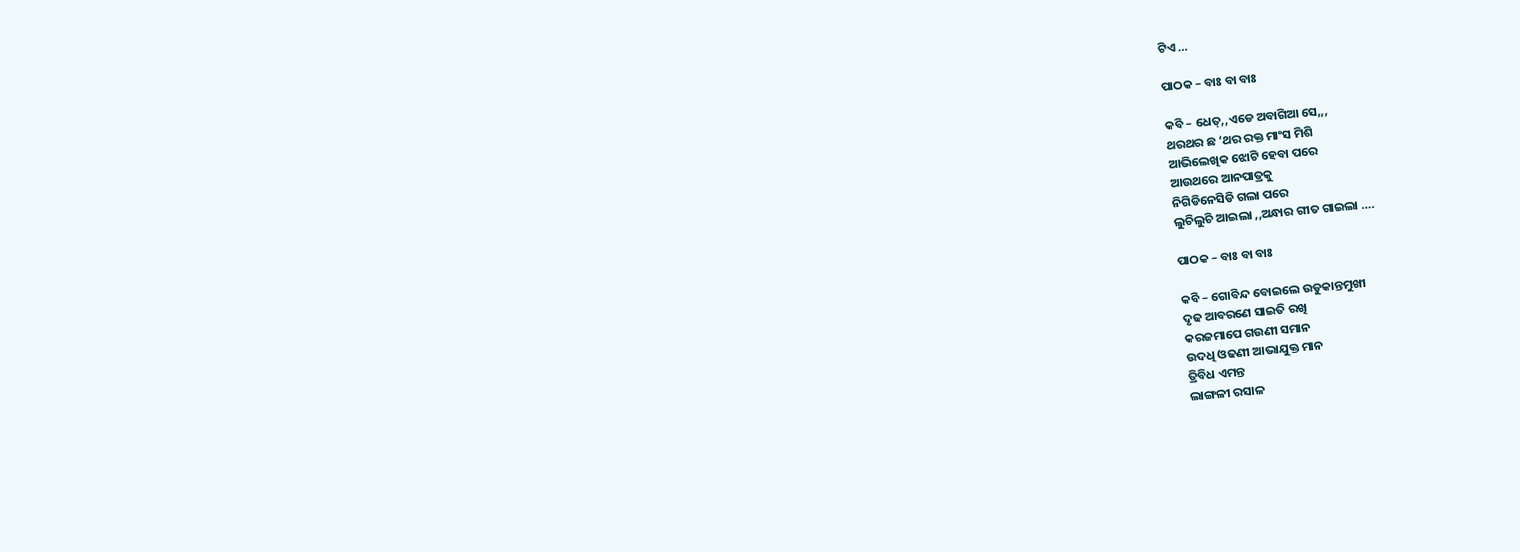ଟିଏ …

ପାଠକ – ବାଃ ବା ବାଃ

କବି – ଧେତ୍,,ଏଡେ ଅବାଗିଆ ସେ,,,
ଥରଥର ଛ ‘ଥର ରକ୍ତ ମାଂସ ମିଶି
ଆଭିଲେଖିକ ଝୋଟି ହେବା ପରେ
ଆଉଥରେ ଆନପାତ୍ରକୁ
ନିଗିଡିନେସିଡି ଗଲା ପରେ
ଲୁଚିଲୁଚି ଆଇଲା ,,ଅନ୍ଧାର ଗୀତ ଗାଇଲା ….

ପାଠକ – ବାଃ ବା ବାଃ

କବି – ଗୋବିନ୍ଦ ବୋଇଲେ ଉଡୁକାନ୍ତମୁଖୀ
ଦୃଢ ଆବରଣେ ସାଇତି ରଖି
କରଜମାପେ ଗଉଣୀ ସମାନ
ଉଦଧି ଓଢଣୀ ଆଭାଯୁକ୍ତ ମାନ
ତ୍ରିବିଧ ଏମନ୍ତ
ଲାଙ୍ଗଳୀ ରସାଳ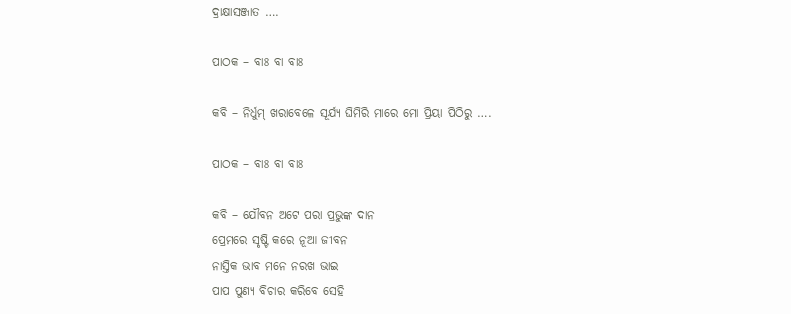ଦ୍ରାକ୍ଷାସଞ୍ଜାତ ….

ପାଠକ – ବାଃ ବା ବାଃ

କବି – ନିର୍ଧୁମ୍ ଖରାବେଳେ ସୂର୍ଯ୍ୟ ଘିମିରି ମାରେ ମୋ ପ୍ରିୟା ପିଠିରୁ ….

ପାଠକ – ବାଃ ବା ବାଃ

କବି – ଯୌବନ ଅଟେ ପରା ପ୍ରଭୁଙ୍କ ଦାନ
ପ୍ରେମରେ ସୃଷ୍ଟି କରେ ନୂଆ ଜୀବନ
ନାସ୍ତିକ ଭାବ ମନେ ନରଖ ଭାଇ
ପାପ ପୁଣ୍ୟ ବିଚାର କରିବେ ସେହି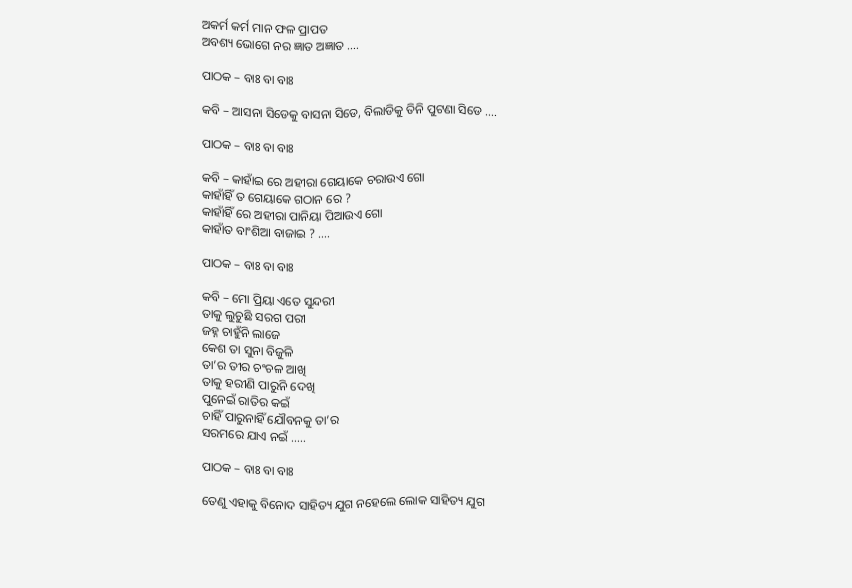ଅକର୍ମ କର୍ମ ମାନ ଫଳ ପ୍ରାପତ
ଅବଶ୍ୟ ଭୋଗେ ନର ଜ୍ଞାତ ଅଜ୍ଞାତ ….

ପାଠକ – ବାଃ ବା ବାଃ

କବି – ଆସନା ସିଡେକୁ ବାସନା ସିଡେ, ବିଲାଡିକୁ ତିନି ପୁଟଣା ସିଡେ ….

ପାଠକ – ବାଃ ବା ବାଃ

କବି – କାହାଁଇ ରେ ଅହୀରା ଗେୟାକେ ଚରାଉଏ ଗୋ
କାହାଁହିଁ ତ ଗେୟାକେ ଗଠାନ ରେ ?
କାହାଁହିଁ ରେ ଅହୀରା ପାନିୟା ପିଆଉଏ ଗୋ
କାହାଁତ ବାଂଶିଆ ବାଜାଇ ? ….

ପାଠକ – ବାଃ ବା ବାଃ

କବି – ମୋ ପ୍ରିୟା ଏତେ ସୁନ୍ଦରୀ
ତାକୁ ଲୁଚୁଛି ସରଗ ପରୀ
ଜହ୍ନ ଚାହୁଁନି ଲାଜେ
କେଶ ତା ସୁନା ବିଜୁଳି
ତା’ର ତୀର ଚଂଚଳ ଆଖି
ତାକୁ ହରୀଣି ପାରୁନି ଦେଖି
ପୁନେଇଁ ରାତିର କଇଁ
ଚାହିଁ ପାରୁନାହିଁ ଯୌବନକୁ ତା’ର
ସରମରେ ଯାଏ ନଇଁ …..

ପାଠକ – ବାଃ ବା ବାଃ

ତେଣୁ ଏହାକୁ ବିନୋଦ ସାହିତ୍ୟ ଯୁଗ ନହେଲେ ଲୋକ ସାହିତ୍ୟ ଯୁଗ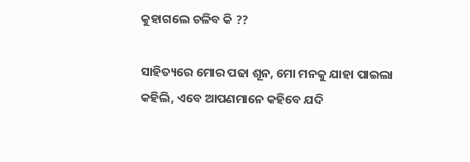କୁହାଗଲେ ଚଳିବ କି ??

ସାହିତ୍ୟରେ ମୋର ପଢା ଶୂନ, ମୋ ମନକୁ ଯାହା ପାଇଲା କହିଲି, ଏବେ ଆପଣମାନେ କହିବେ ଯଦି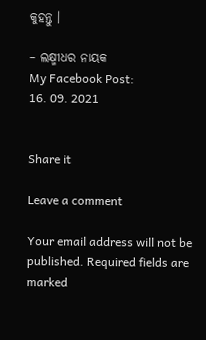କୁହନ୍ତୁ ।

– ଲକ୍ଷ୍ମୀଧର ନାୟକ
My Facebook Post:
16. 09. 2021


Share it

Leave a comment

Your email address will not be published. Required fields are marked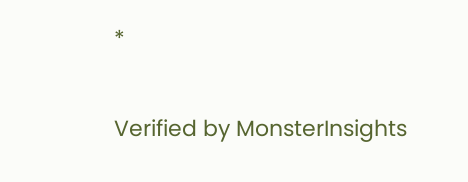*

Verified by MonsterInsights